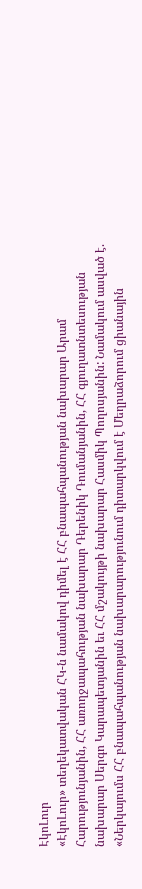ԷկոԼուր
«ԷկոԼուր» տեղեկատվական ՀԿ-ն նամակով դիմել է ՀՀ բնապահպանության նախարար Արամ Հարությունյանին, ՀՀ առողջապահության նախարար Դերենիկ Դումանյանին, ՀՀ գյուղատնտեսության նախարար Սերգո Կարապետյանին եւ ՀՀ մշակույթի նախարար Հասմիկ Պողոսյանին: Նամակում ասված է. «Ներկայումս ՀՀ բնապահպանության նախարարությունում դիտարկվում է Մեղրաձորում ցիանային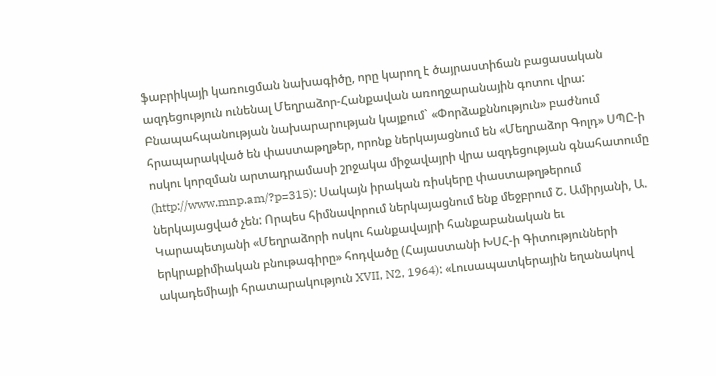ֆաբրիկայի կառուցման նախագիծը, որը կարող է ծայրաստիճան բացասական ազդեցություն ունենալ Մեղրաձոր-Հանքավան առողջարանային գոտու վրա:
Բնապահպանության նախարարության կայքում` «Փորձաքննություն» բաժնում հրապարակված են փաստաթղթեր, որոնք ներկայացնում են «Մեղրաձոր Գոլդ» ՍՊԸ-ի ոսկու կորզման արտադրամասի շրջակա միջավայրի վրա ազդեցության գնահատումը (http://www.mnp.am/?p=315): Սակայն իրական ռիսկերը փաստաթղթերում ներկայացված չեն: Որպես հիմնավորում ներկայացնում ենք մեջբրում Շ. Ամիրյանի, Ա. Կարապետյանի «Մեղրաձորի ոսկու հանքավայրի հանքաբանական եւ երկրաքիմիական բնութագիրը» հոդվածը (Հայաստանի ԽՍՀ-ի Գիտությունների ակադեմիայի հրատարակություն XVII, N2, 1964): «Լուսապատկերային եղանակով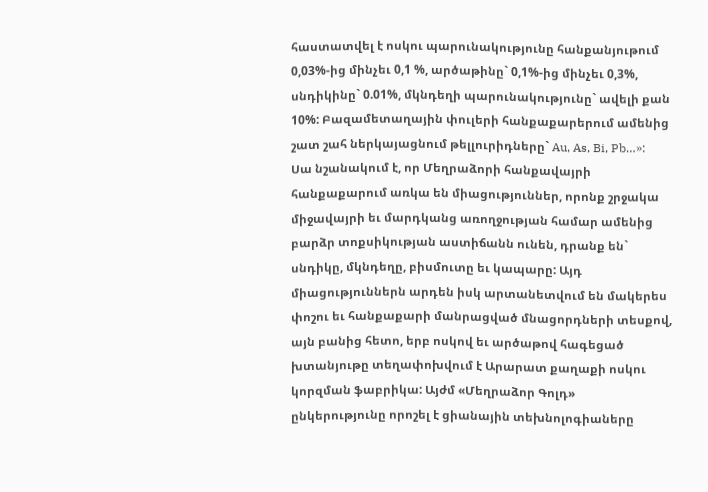հաստատվել է ոսկու պարունակությունը հանքանյութում 0,03%-ից մինչեւ 0,1 %, արծաթինը` 0,1%-ից մինչեւ 0,3%, սնդիկինը` 0.01%, մկնդեղի պարունակությունը` ավելի քան 10%: Բազամետաղային փուլերի հանքաքարերում ամենից շատ շահ ներկայացնում թելլուրիդները` Au, As, Bi, Pb…»:
Սա նշանակում է, որ Մեղրաձորի հանքավայրի հանքաքարում առկա են միացություններ, որոնք շրջակա միջավայրի եւ մարդկանց առողջության համար ամենից բարձր տոքսիկության աստիճանն ունեն, դրանք են` սնդիկը, մկնդեղը, բիսմուտը եւ կապարը: Այդ միացություններն արդեն իսկ արտանետվում են մակերես փոշու եւ հանքաքարի մանրացված մնացորդների տեսքով, այն բանից հետո, երբ ոսկով եւ արծաթով հագեցած խտանյութը տեղափոխվում է Արարատ քաղաքի ոսկու կորզման ֆաբրիկա: Այժմ «Մեղրաձոր Գոլդ» ընկերությունը որոշել է ցիանային տեխնոլոգիաները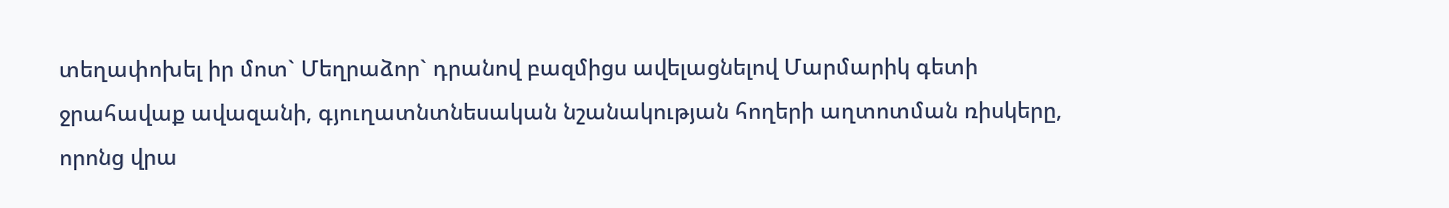տեղափոխել իր մոտ` Մեղրաձոր` դրանով բազմիցս ավելացնելով Մարմարիկ գետի ջրահավաք ավազանի, գյուղատնտնեսական նշանակության հողերի աղտոտման ռիսկերը, որոնց վրա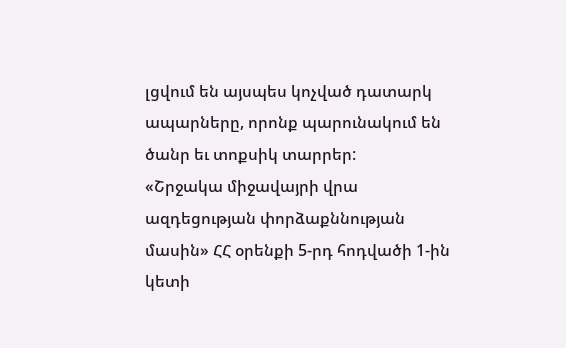լցվում են այսպես կոչված դատարկ ապարները, որոնք պարունակում են ծանր եւ տոքսիկ տարրեր:
«Շրջակա միջավայրի վրա ազդեցության փորձաքննության մասին» ՀՀ օրենքի 5-րդ հոդվածի 1-ին կետի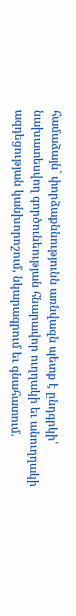համաձայն` փորձաքննությունն առնվազն պետք է ընդգրկի՝
նախատեսվող գործունեության հնարավոր ուղղակի եւ անուղղակի ազդեցության կանխորոշում, նկարագրում եւ գնահատում.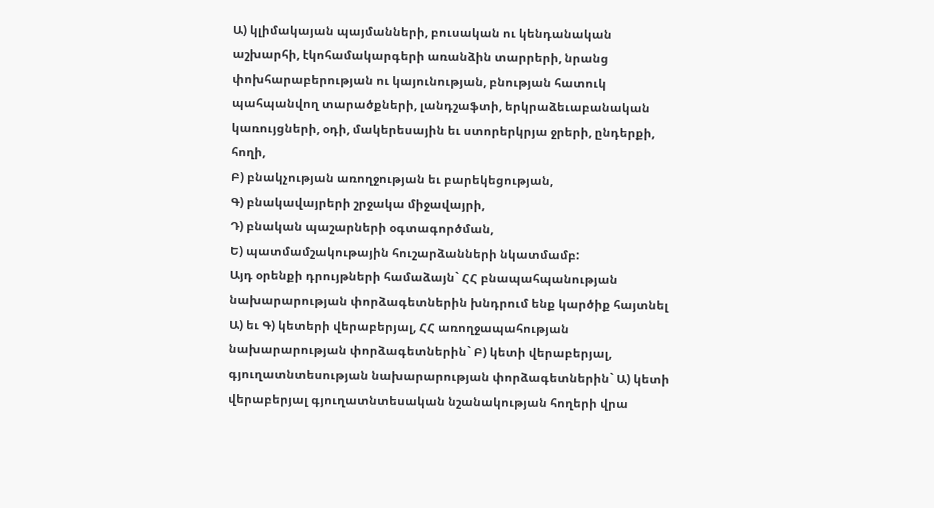Ա) կլիմակայան պայմանների, բուսական ու կենդանական աշխարհի, էկոհամակարգերի առանձին տարրերի, նրանց փոխհարաբերության ու կայունության, բնության հատուկ պահպանվող տարածքների, լանդշաֆտի, երկրաձեւաբանական կառույցների, օդի, մակերեսային եւ ստորերկրյա ջրերի, ընդերքի, հողի,
Բ) բնակչության առողջության եւ բարեկեցության,
Գ) բնակավայրերի շրջակա միջավայրի,
Դ) բնական պաշարների օգտագործման,
Ե) պատմամշակութային հուշարձանների նկատմամբ:
Այդ օրենքի դրույթների համաձայն` ՀՀ բնապահպանության նախարարության փորձագետներին խնդրում ենք կարծիք հայտնել Ա) եւ Գ) կետերի վերաբերյալ, ՀՀ առողջապահության նախարարության փորձագետներին` Բ) կետի վերաբերյալ, գյուղատնտեսության նախարարության փորձագետներին` Ա) կետի վերաբերյալ գյուղատնտեսական նշանակության հողերի վրա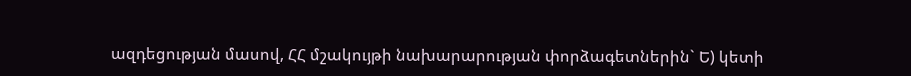ազդեցության մասով, ՀՀ մշակույթի նախարարության փորձագետներին` Ե) կետի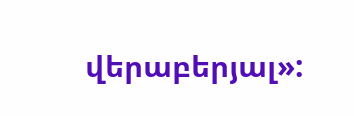վերաբերյալ»: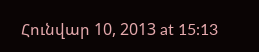Հունվար 10, 2013 at 15:13